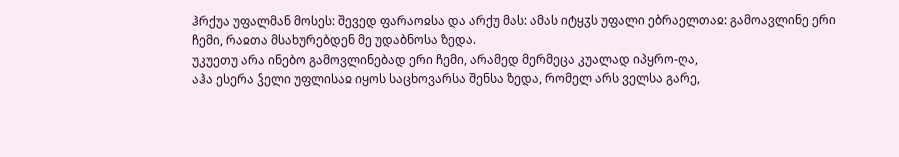ჰრქუა უფალმან მოსეს: შევედ ფარაოჲსა და არქუ მას: ამას იტყჳს უფალი ებრაელთაჲ: გამოავლინე ერი ჩემი, რაჲთა მსახურებდენ მე უდაბნოსა ზედა.
უკუეთუ არა ინებო გამოვლინებად ერი ჩემი, არამედ მერმეცა კუალად იპყრო-ღა,
აჰა ესერა ჴელი უფლისაჲ იყოს საცხოვარსა შენსა ზედა, რომელ არს ველსა გარე,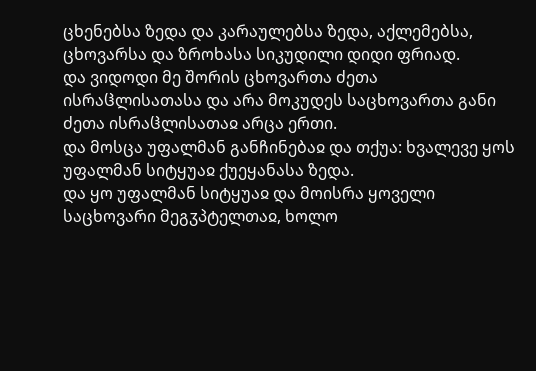ცხენებსა ზედა და კარაულებსა ზედა, აქლემებსა, ცხოვარსა და ზროხასა სიკუდილი დიდი ფრიად.
და ვიდოდი მე შორის ცხოვართა ძეთა ისრაჱლისათასა და არა მოკუდეს საცხოვართა განი ძეთა ისრაჱლისათაჲ არცა ერთი.
და მოსცა უფალმან განჩინებაჲ და თქუა: ხვალევე ყოს უფალმან სიტყუაჲ ქუეყანასა ზედა.
და ყო უფალმან სიტყუაჲ და მოისრა ყოველი საცხოვარი მეგჳპტელთაჲ, ხოლო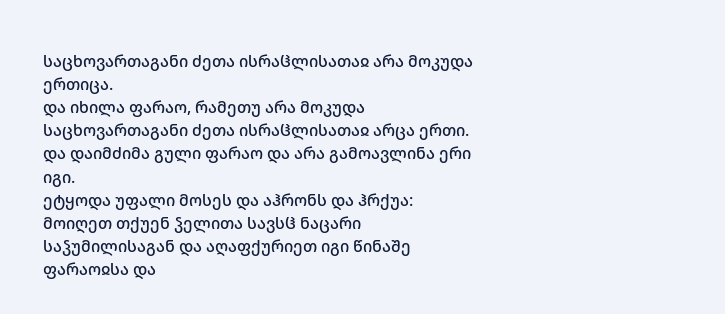საცხოვართაგანი ძეთა ისრაჱლისათაჲ არა მოკუდა ერთიცა.
და იხილა ფარაო, რამეთუ არა მოკუდა საცხოვართაგანი ძეთა ისრაჱლისათაჲ არცა ერთი. და დაიმძიმა გული ფარაო და არა გამოავლინა ერი იგი.
ეტყოდა უფალი მოსეს და აჰრონს და ჰრქუა: მოიღეთ თქუენ ჴელითა სავსჱ ნაცარი საჴუმილისაგან და აღაფქურიეთ იგი წინაშე ფარაოჲსა და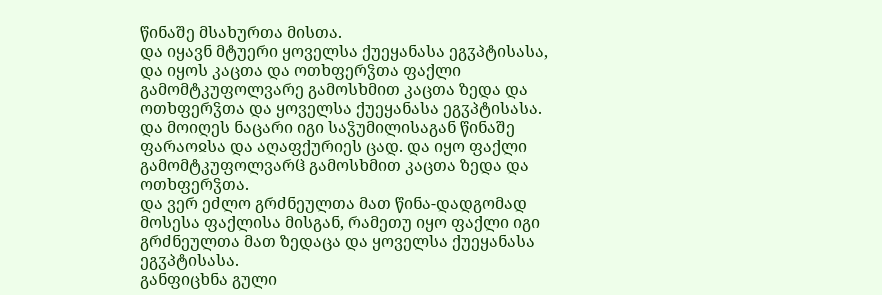წინაშე მსახურთა მისთა.
და იყავნ მტუერი ყოველსა ქუეყანასა ეგჳპტისასა, და იყოს კაცთა და ოთხფერჴთა ფაქლი გამომტკუფოლვარე გამოსხმით კაცთა ზედა და ოთხფერჴთა და ყოველსა ქუეყანასა ეგჳპტისასა.
და მოიღეს ნაცარი იგი საჴუმილისაგან წინაშე ფარაოჲსა და აღაფქურიეს ცად. და იყო ფაქლი გამომტკუფოლვარჱ გამოსხმით კაცთა ზედა და ოთხფერჴთა.
და ვერ ეძლო გრძნეულთა მათ წინა-დადგომად მოსესა ფაქლისა მისგან, რამეთუ იყო ფაქლი იგი გრძნეულთა მათ ზედაცა და ყოველსა ქუეყანასა ეგჳპტისასა.
განფიცხნა გული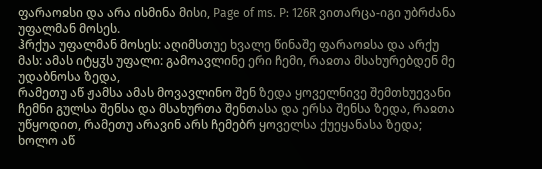ფარაოჲსი და არა ისმინა მისი, Page of ms. P: 126R ვითარცა-იგი უბრძანა უფალმან მოსეს.
ჰრქუა უფალმან მოსეს: აღიმსთუე ხვალე წინაშე ფარაოჲსა და არქუ მას: ამას იტყჳს უფალი: გამოავლინე ერი ჩემი, რაჲთა მსახურებდენ მე უდაბნოსა ზედა,
რამეთუ აწ ჟამსა ამას მოვავლინო შენ ზედა ყოველნივე შემთხუევანი ჩემნი გულსა შენსა და მსახურთა შენთასა და ერსა შენსა ზედა, რაჲთა უწყოდით, რამეთუ არავინ არს ჩემებრ ყოველსა ქუეყანასა ზედა;
ხოლო აწ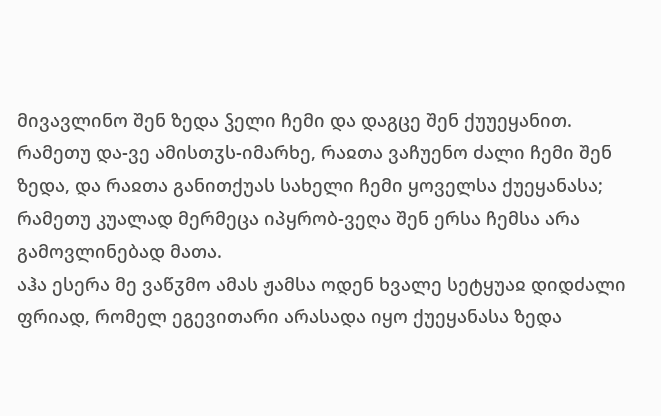მივავლინო შენ ზედა ჴელი ჩემი და დაგცე შენ ქუუეყანით.
რამეთუ და-ვე ამისთჳს-იმარხე, რაჲთა ვაჩუენო ძალი ჩემი შენ ზედა, და რაჲთა განითქუას სახელი ჩემი ყოველსა ქუეყანასა;
რამეთუ კუალად მერმეცა იპყრობ-ვეღა შენ ერსა ჩემსა არა გამოვლინებად მათა.
აჰა ესერა მე ვაწჳმო ამას ჟამსა ოდენ ხვალე სეტყუაჲ დიდძალი ფრიად, რომელ ეგევითარი არასადა იყო ქუეყანასა ზედა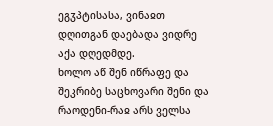ეგჳპტისასა, ვინაჲთ დღითგან დაებადა ვიდრე აქა დღედმდე.
ხოლო აწ შენ იწრაფე და შეკრიბე საცხოვარი შენი და რაოდენი-რაჲ არს ველსა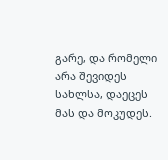გარე, და რომელი არა შევიდეს სახლსა, დაეცეს მას და მოკუდეს.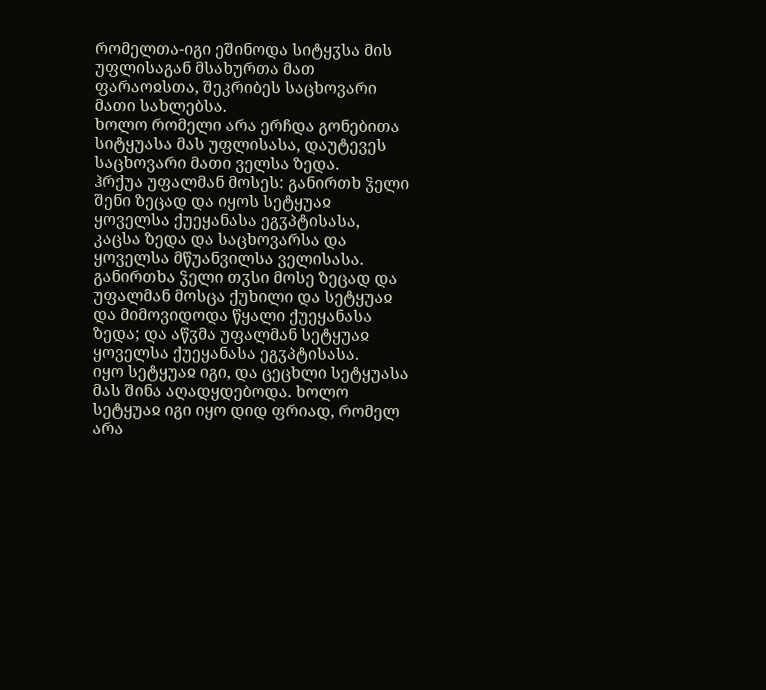რომელთა-იგი ეშინოდა სიტყჳსა მის უფლისაგან მსახურთა მათ ფარაოჲსთა, შეკრიბეს საცხოვარი მათი სახლებსა.
ხოლო რომელი არა ერჩდა გონებითა სიტყუასა მას უფლისასა, დაუტევეს საცხოვარი მათი ველსა ზედა.
ჰრქუა უფალმან მოსეს: განირთხ ჴელი შენი ზეცად და იყოს სეტყუაჲ ყოველსა ქუეყანასა ეგჳპტისასა, კაცსა ზედა და საცხოვარსა და ყოველსა მწუანვილსა ველისასა.
განირთხა ჴელი თჳსი მოსე ზეცად და უფალმან მოსცა ქუხილი და სეტყუაჲ და მიმოვიდოდა წყალი ქუეყანასა ზედა; და აწჳმა უფალმან სეტყუაჲ ყოველსა ქუეყანასა ეგჳპტისასა.
იყო სეტყუაჲ იგი, და ცეცხლი სეტყუასა მას შინა აღადყდებოდა. ხოლო სეტყუაჲ იგი იყო დიდ ფრიად, რომელ არა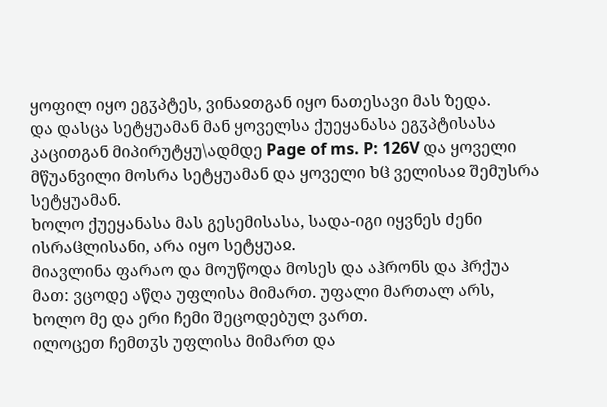ყოფილ იყო ეგჳპტეს, ვინაჲთგან იყო ნათესავი მას ზედა.
და დასცა სეტყუამან მან ყოველსა ქუეყანასა ეგჳპტისასა კაცითგან მიპირუტყუ\ადმდე Page of ms. P: 126V და ყოველი მწუანვილი მოსრა სეტყუამან და ყოველი ხჱ ველისაჲ შემუსრა სეტყუამან.
ხოლო ქუეყანასა მას გესემისასა, სადა-იგი იყვნეს ძენი ისრაჱლისანი, არა იყო სეტყუაჲ.
მიავლინა ფარაო და მოუწოდა მოსეს და აჰრონს და ჰრქუა მათ: ვცოდე აწღა უფლისა მიმართ. უფალი მართალ არს, ხოლო მე და ერი ჩემი შეცოდებულ ვართ.
ილოცეთ ჩემთჳს უფლისა მიმართ და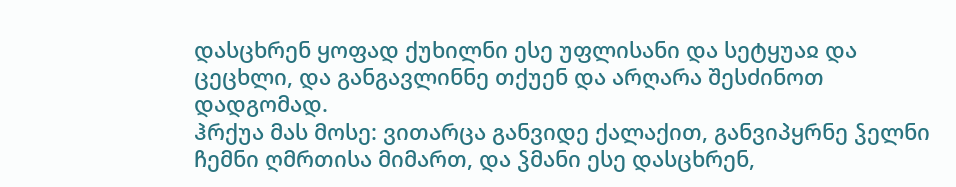დასცხრენ ყოფად ქუხილნი ესე უფლისანი და სეტყუაჲ და ცეცხლი, და განგავლინნე თქუენ და არღარა შესძინოთ დადგომად.
ჰრქუა მას მოსე: ვითარცა განვიდე ქალაქით, განვიპყრნე ჴელნი ჩემნი ღმრთისა მიმართ, და ჴმანი ესე დასცხრენ,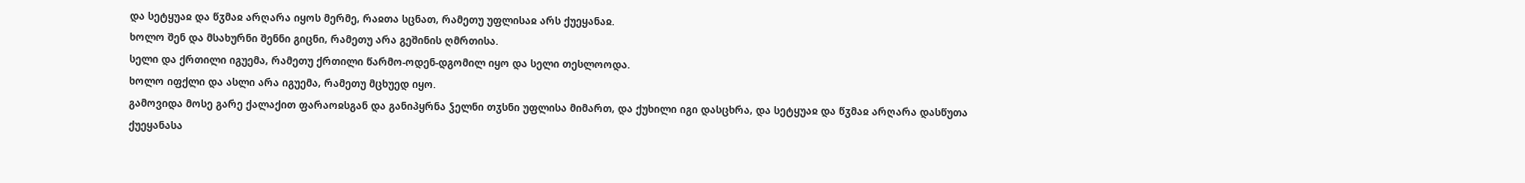და სეტყუაჲ და წჳმაჲ არღარა იყოს მერმე, რაჲთა სცნათ, რამეთუ უფლისაჲ არს ქუეყანაჲ.
ხოლო შენ და მსახურნი შენნი გიცნი, რამეთუ არა გეშინის ღმრთისა.
სელი და ქრთილი იგუემა, რამეთუ ქრთილი წარმო-ოდენ-დგომილ იყო და სელი თესლოოდა.
ხოლო იფქლი და ასლი არა იგუემა, რამეთუ მცხუედ იყო.
გამოვიდა მოსე გარე ქალაქით ფარაოჲსგან და განიპყრნა ჴელნი თჳსნი უფლისა მიმართ, და ქუხილი იგი დასცხრა, და სეტყუაჲ და წჳმაჲ არღარა დასწუთა ქუეყანასა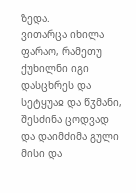ზედა.
ვითარცა იხილა ფარაო, რამეთუ ქუხილნი იგი დასცხრეს და სეტყუაჲ და წჳმანი, შესძინა ცოდვად და დაიმძიმა გული მისი და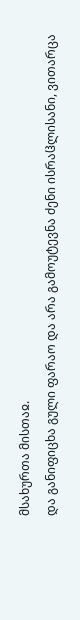მსახურთა მისთაჲ.
და განიფიცხა გული ფარაო და არა გამოუტევნა ძენი ისრაჱლისანი, ვითარცა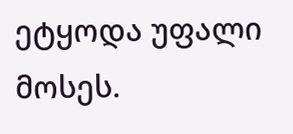ეტყოდა უფალი მოსეს.